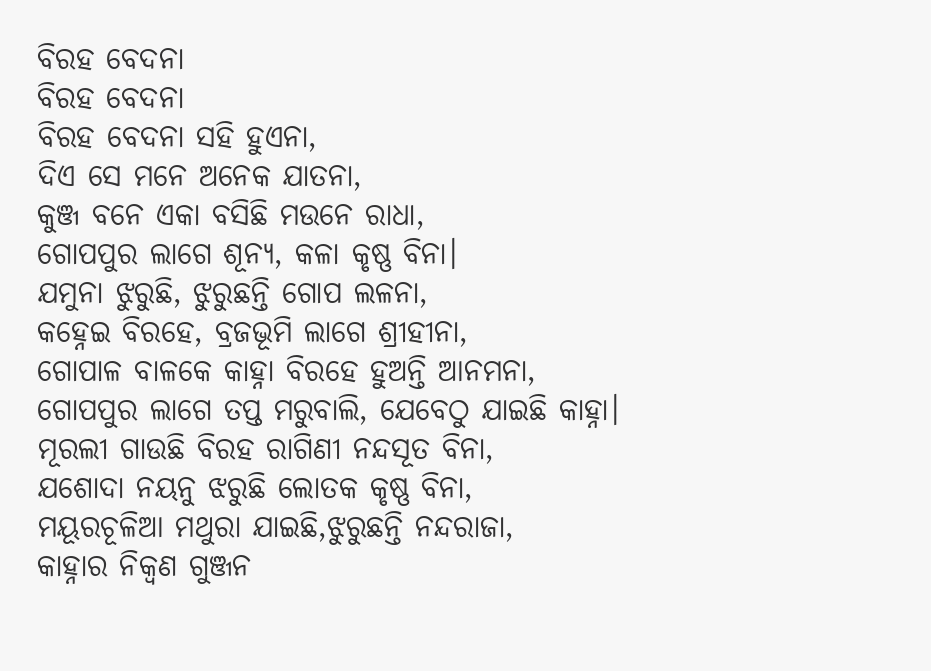ବିରହ ବେଦନା
ବିରହ ବେଦନା
ବିରହ ବେଦନା ସହି ହୁଏନା,
ଦିଏ ସେ ମନେ ଅନେକ ଯାତନା,
କୁଞ୍ଜ ବନେ ଏକା ବସିଛି ମଉନେ ରାଧା,
ଗୋପପୁର ଲାଗେ ଶୂନ୍ୟ, କଳା କୃଷ୍ଣ ବିନା।
ଯମୁନା ଝୁରୁଛି, ଝୁରୁଛନ୍ତି ଗୋପ ଲଳନା,
କହ୍ନେଇ ବିରହେ, ବ୍ରଜଭୂମି ଲାଗେ ଶ୍ରୀହୀନା,
ଗୋପାଳ ବାଳକେ କାହ୍ନା ବିରହେ ହୁଅନ୍ତି ଆନମନା,
ଗୋପପୁର ଲାଗେ ତପ୍ତ ମରୁବାଲି, ଯେବେଠୁ ଯାଇଛି କାହ୍ନା।
ମୂରଲୀ ଗାଉଛି ବିରହ ରାଗିଣୀ ନନ୍ଦସୂତ ବିନା,
ଯଶୋଦା ନୟନୁ ଝରୁଛି ଲୋତକ କୃଷ୍ଣ ବିନା,
ମୟୂରଚୂଳିଆ ମଥୁରା ଯାଇଛି,ଝୁରୁଛନ୍ତି ନନ୍ଦରାଜା,
କାହ୍ନାର ନିକ୍ବଣ ଗୁଞ୍ଜନ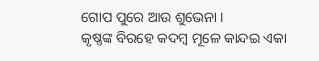ଗୋପ ପୁରେ ଆଉ ଶୁଭେନା ।
କୃଷ୍ଣଙ୍କ ବିରହେ କଦମ୍ବ ମୂଳେ କାନ୍ଦଇ ଏକା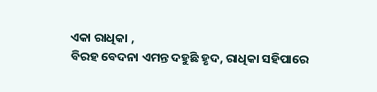ଏକା ରାଧିକା ,
ବିରହ ବେଦନା ଏମନ୍ତ ଦହୁଛି ହୃଦ, ରାଧିକା ସହିପାରେ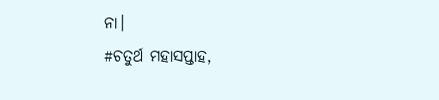ନା।
#ଚତୁର୍ଥ ମହାସପ୍ତାହ,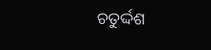ଚତୁର୍ଦ୍ଦଶ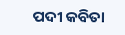ପଦୀ କବିତା